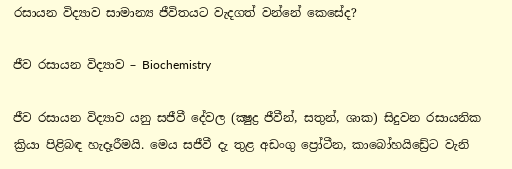රසායන විද්‍යාව සාමාන්‍ය ජීවිතයට වැදගත් වන්නේ කෙසේද?

ජීව රසායන විද්‍යාව – Biochemistry

ජීව රසායන විද්‍යාව යනු සජීවී දේවල (ක්‍ෂුද්‍ර ජීවීන්, සතුන්, ශාක) සිදුවන රසායනික ක්‍රියා පිළිබඳ හැදෑරීමයි. මෙය සජීවී දැ තුළ අඩංගු ප්‍රෝටීන, කාබෝහයිඩ්‍රේට වැනි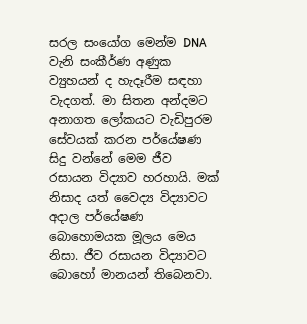සරල සංයෝග මෙන්ම DNA වැනි සංකීර්ණ අණුක ව්‍යුහයන් ද හැදෑරීම සඳහා වැදගත්. මා සිතන අන්දමට අනාගත ලෝකයට වැඩිපුරම සේවයක් කරන පර්යේෂණ සිදු වන්නේ මෙම ජීව රසායන විද්‍යාව හරහායි. මක් නිසාද යත් වෛද්‍ය විද්‍යාවට අදාල පර්යේෂණ බොහොමයක මූලය මෙය නිසා. ජීව රසායන විද්‍යාවට බොහෝ මානයන් තිබෙනවා.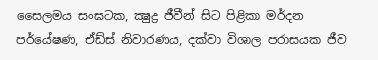සෛලමය සංඝටක, ක්‍ෂුද්‍ර ජීවීන් සිට පිළිකා මර්දන පර්යේෂණ, ඒඩ්ස් නිවාරණය, දක්වා විශාල පරාසයක ජීව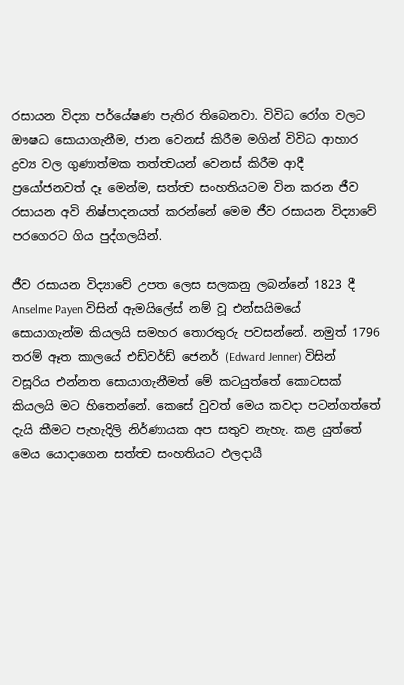රසායන විද්‍යා පර්යේෂණ පැතිර තිබෙනවා. විවිධ රෝග වලට ඖෂධ සොයාගැනීම, ජාන වෙනස් කිරීම මගින් විවිධ ආහාර ද්‍රව්‍ය වල ගුණාත්මක තත්ත්‍වයන් වෙනස් කිරීම ආදී ප්‍රයෝජනවත් දෑ මෙන්ම, සත්ත්‍ව සංහතියටම වින කරන ජීව රසායන අවි නිෂ්පාදනයත් කරන්නේ මෙම ජීව රසායන විද්‍යාවේ පරගෙරට ගිය පුද්ගලයින්.

ජීව රසායන විද්‍යාවේ උපත ලෙස සලකනු ලබන්නේ 1823 දී Anselme Payen විසින් ඇමයිලේස් නම් වූ එන්සයිමයේ සොයාගැන්ම කියලයි සමහර තොරතුරු පවසන්නේ. නමුත් 1796 තරම් ඈත කාලයේ එඩ්වර්ඩ් ජෙනර් (Edward Jenner) විසින් වසූරිය එන්නත සොයාගැනීමත් මේ කටයුත්තේ කොටසක් කියලයි මට හිතෙන්නේ. කෙසේ වුවත් මෙය කවදා පටන්ගත්තේ දැයි කීමට පැහැදිලි නිර්ණායක අප සතුව නැහැ. කළ යුත්තේ මෙය යොදාගෙන සත්ත්‍ව සංහතියට ඵලදායී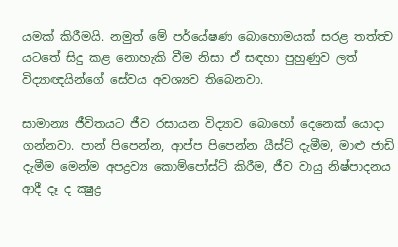යමක් කිරීමයි. නමුත් මේ පර්යේෂණ බොහොමයක් සරළ තත්ත්‍ව යටතේ සිදු කළ නොහැකි වීම නිසා ඒ සඳහා පුහුණුව ලත් විද්‍යාඥයින්ගේ සේවය අවශ්‍යව තිබෙනවා.

සාමාන්‍ය ජීවිතයට ජීව රසායන විද්‍යාව බොහෝ දෙනෙක් යොදා ගන්නවා. පාන් පිපෙන්න, ආප්ප පිපෙන්න යීස්ට් දැමීම, මාළු ජාඩි දැමීම මෙන්ම අපද්‍රව්‍ය කොම්පෝස්ට් කිරීම, ජීව වායු නිෂ්පාදනය ආදී දෑ ද ක්‍ෂුද්‍ර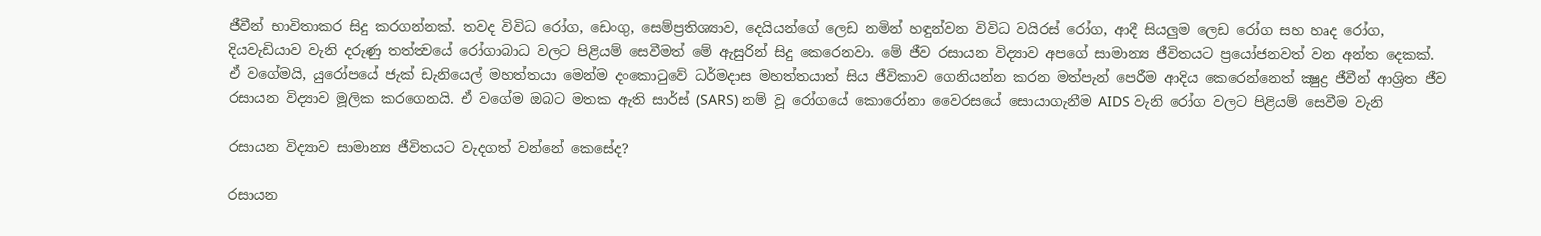ජීවීන් භාවිතාකර සිදු කරගන්නක්. තවද විවිධ ‍‍රෝග, ඩෙංගු, සෙම්ප්‍රතිශ්‍යාව, දෙයියන්ගේ ලෙඩ නමින් හඳුන්වන විවිධ ‍වයිරස් රෝග, ආදී සියලුම ලෙඩ රෝග සහ හෘද රෝග, දියවැඩියාව වැනි දරුණු තත්ත්‍වයේ රෝගාබාධ වලට පිළියම් සෙවීමත් මේ ඇසුරින් සිදු කෙරෙනවා. මේ ජීව රසායන විද්‍යාව අපගේ සාමාන්‍ය ජීවිතයට ප්‍රයෝජනවත් වන අන්ත දෙකක්.
ඒ වගේමයි, යුරෝපයේ ජැක් ඩැනියෙල් මහත්තයා මෙන්ම දංකොටුවේ ධර්මදාස මහත්තයාත් සිය ජීවිකාව ගෙනියන්න කරන මත්පැන් පෙරීම ආදිය කෙරෙන්නෙත් ක්‍ෂුද්‍ර ජීවීන් ආශ්‍රිත ජීව රසායන විද්‍යාව මූලික කරගෙනයි. ඒ වගේම ඔබට මතක ඇති සාර්ස් (SARS) නම් වූ රෝගයේ කොරෝනා වෛරසයේ සොයාගැනීම AIDS වැනි රෝග වලට පිළියම් සෙවීම වැනි

රසායන විද්‍යාව සාමාන්‍ය ජීවිතයට වැදගත් වන්නේ කෙසේද?

රසායන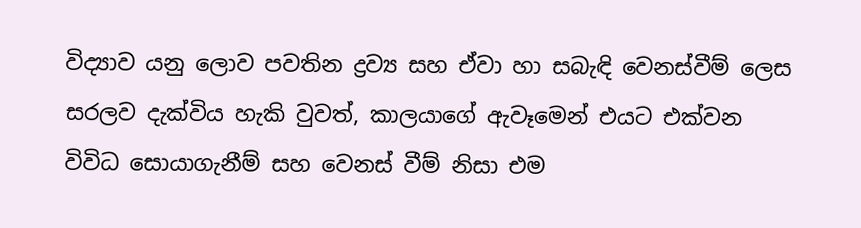විද්‍යාව යනු ලොව පවතින ද්‍රව්‍ය සහ ඒවා හා සබැඳි වෙනස්වීම් ලෙස සරලව දැක්විය හැකි වුවත්, කාලයාගේ ඇවෑමෙන් එයට එක්වන විවිධ සොයාගැනීම් සහ වෙනස් වීම් නිසා එම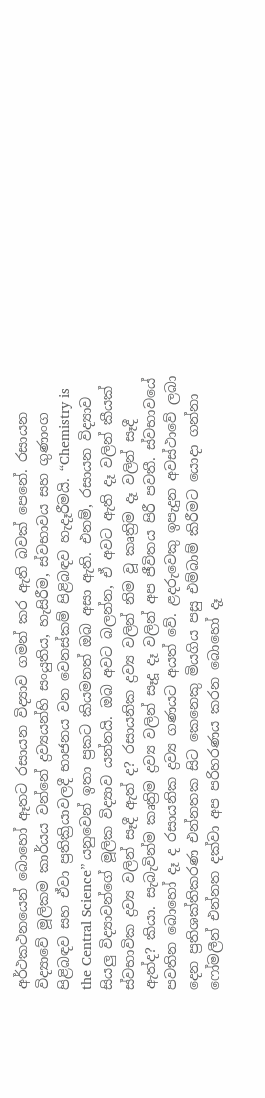අර්ථකථනයෙන් බොහෝ ඈතට රසායන විද්‍යාව ගමන් කර ඇති බවක් පෙනේ. රසායන විද්‍යාවේ මූලිකම කාර්යය වන්නේ ද්‍රව්‍යයන්හි සංයුතිය, හැසිරීම, ස්වභාවය සහ ගුණාංග පිළිබඳව සහ ඒවා ප්‍රතික්‍රියාවලදී භාජනය වන වෙනස්කම් පිළිබඳව හැදෑරීමයි. “Chemistry is the Central Science” යනුවෙන් ඉතා ප්‍රකට කියමනත් ඔබ අසා ඇති. එනම්, රසායන විද්‍යාව සියලු විද්‍යාවන්ගේ මූලික විද්‍යාව යන්නයි. ඔබ අවට බලන්න, ඒ අවට ඇති දෑ වලින් කීයක් ස්වභාවික ද්‍රව්‍ය වලින් සෑදී ඇත් ද? රසායනික ද්‍රව්‍ය වලින් නිම වූ කෘත්‍රිම දෑ වලින් සෑදී ඇත්ද? කියා. සැබැවින්ම කෘත්‍රිම ද්‍රව්‍ය වලින් සෑදූ දෑ වලින් අප ජීවිතය පිරී පවතී. ස්වභාවයේ පවතින බොහෝ දෑ ද රසායනික ද්‍රව්‍ය ගණයට අයත් වේ. ළදරුවෙකු ඉපැදුන අවස්ථාවේ ලබා දෙන ප්‍රතිශක්තිකරණ එන්නතක සිට කෙනෙකු මියගිය පසු එම්බාම් කිරීමට යොදා ගන්නා ෆෝමලීන් එන්නත දක්වා අප පරිහරණය කරන බොහෝ දෑ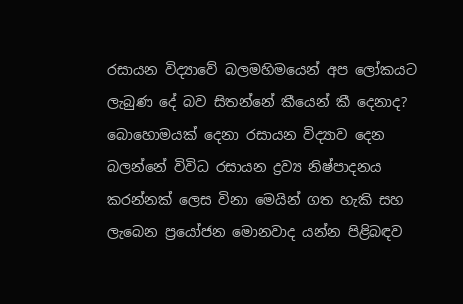රසායන විද්‍යාවේ බලමහිමයෙන් අප ලෝකයට ලැබුණ දේ බව සිතන්නේ කීයෙන් කී දෙනාද? බොහොමයක් දෙනා රසායන විද්‍යාව දෙන බලන්නේ විවිධ රසායන ද්‍රව්‍ය නිෂ්පාදනය කරන්නක් ලෙස විනා මෙයින් ගත හැකි සහ ලැබෙන ප්‍රයෝජන මොනවාද යන්න පිළිබඳව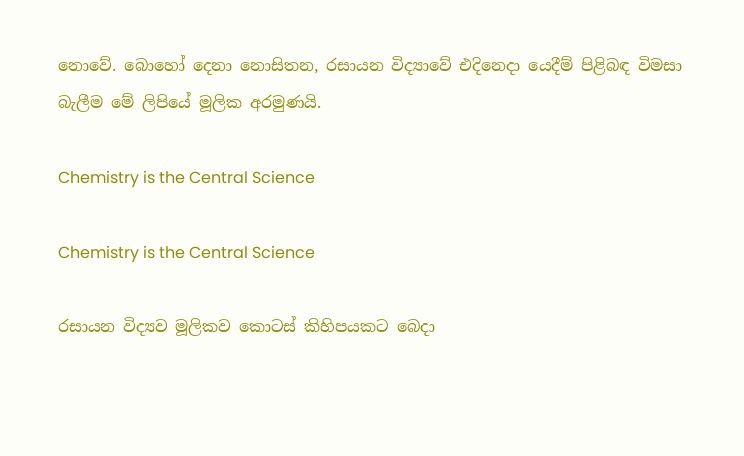නොවේ. බොහෝ දෙනා නොසිතන, රසායන විද්‍යාවේ එදිනෙදා යෙදීම් පිළිබඳ විමසා බැලීම මේ ලිපියේ මූලික අරමුණයි.

Chemistry is the Central Science

Chemistry is the Central Science

රසායන විද්‍යව මූලිකව කොටස් කිහිපයකට බෙදා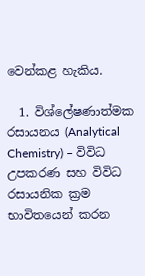වෙන්කළ හැකිය.

  1. විශ්ලේෂණාත්මක රසායනය (Analytical Chemistry) – විවිධ උපකරණ සහ විවිධ රසායනික ක්‍රම භාවිතයෙන් කරන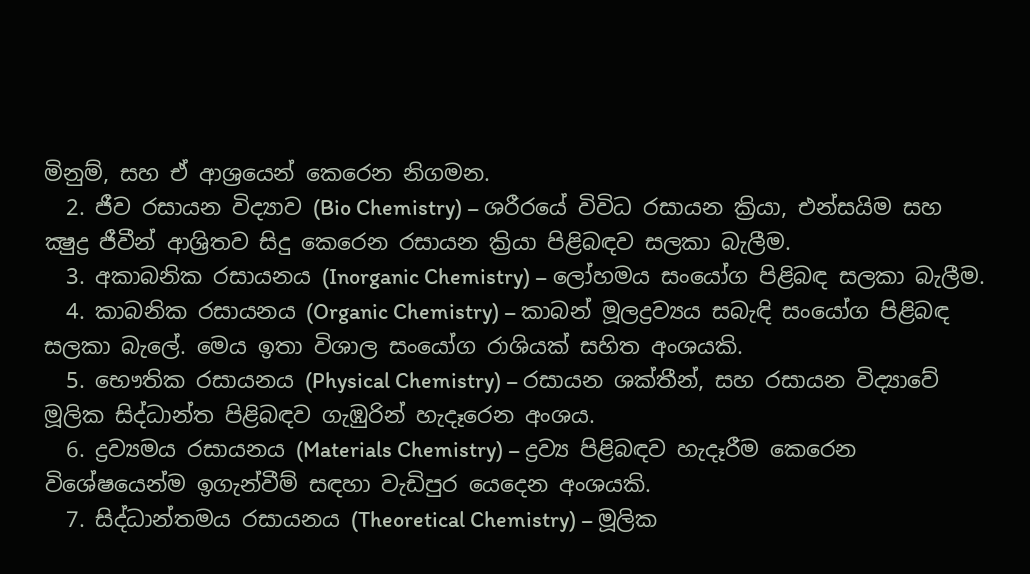මිනුම්, සහ ඒ ආශ්‍රයෙන් කෙරෙන නිගමන.
  2. ජීව රසායන විද්‍යාව (Bio Chemistry) – ශරීරයේ විවිධ රසායන ක්‍රියා, එන්සයිම සහ ක්‍ෂුද්‍ර ජීවීන් ආශ්‍රිතව සිදු කෙරෙන රසායන ක්‍රියා පිළිබඳව සලකා බැලීම.
  3. අකාබනික රසායනය (Inorganic Chemistry) – ලෝහමය සංයෝග පිළිබඳ සලකා බැලීම.
  4. කාබනික රසායනය (Organic Chemistry) – කාබන් මූලද්‍රව්‍යය සබැඳි සංයෝග පිළිබඳ සලකා බැලේ. මෙය ඉතා විශාල සංයෝග රාශියක් සහිත අංශයකි.
  5. භෞතික රසායනය (Physical Chemistry) – රසායන ශක්තීන්, සහ රසායන විද්‍යාවේ මූලික සිද්ධාන්ත පිළිබඳව ගැඹුරින් හැදෑරෙන අංශය.
  6. ද්‍රව්‍යමය රසායනය (Materials Chemistry) – ද්‍රව්‍ය පිළිබඳව හැදෑරීම කෙරෙන විශේෂයෙන්ම ඉගැන්වීම් සඳහා වැඩිපුර යෙදෙන අංශයකි.
  7. සිද්ධාන්තමය රසායනය (Theoretical Chemistry) – මූලික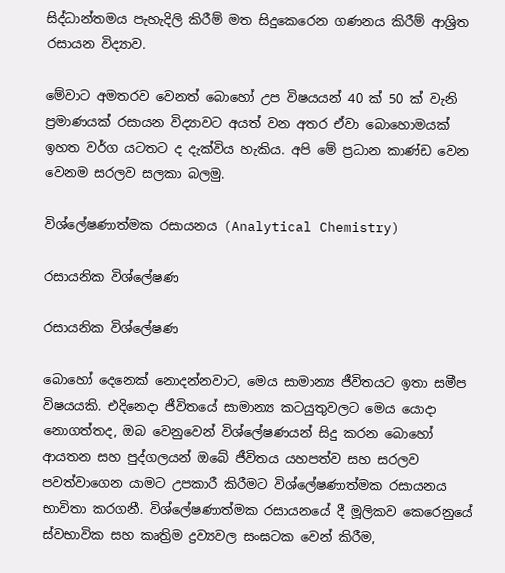සිද්ධාන්තමය පැහැදිලි කිරීම් මත සිදුකෙරෙන ගණනය කිරීම් ආශ්‍රිත රසායන විද්‍යාව.

මේවාට අමතරව වෙනත් බොහෝ උප විෂයයන් 40 ක් 50 ක් වැනි ප්‍රමාණයක් රසායන විද්‍යාවට අයත් වන අතර ඒවා බොහොමයක් ඉහත වර්ග යටතට ද දැක්විය හැකිය. අපි මේ ප්‍රධාන කාණ්ඩ වෙන වෙනම සරලව සලකා බලමු.

විශ්ලේෂණාත්මක රසායනය (Analytical Chemistry)

රසායනික විශ්ලේෂණ

රසායනික විශ්ලේෂණ

බොහෝ දෙනෙක් නොදන්නවාට, මෙය සාමාන්‍ය ජීවිතයට ඉතා සමීප විෂයයකි. එදිනෙදා ජීවිතයේ සාමාන්‍ය කටයුතුවලට මෙය යොදා නොගත්තද, ඔබ වෙනුවෙන් විශ්ලේෂණයන් සිදු කරන බොහෝ ආයතන සහ පුද්ගලයන් ඔබේ ජීවිතය යහපත්ව සහ සරලව පවත්වාගෙන යාමට උපකාරී කිරීමට විශ්ලේෂණාත්මක රසායනය භාවිතා කරගනී. විශ්ලේෂණාත්මක රසායනයේ දී මූලිකව කෙරෙනුයේ ස්වභාවික සහ කෘත්‍රිම ද්‍රව්‍යවල සංඝටක වෙන් කිරීම,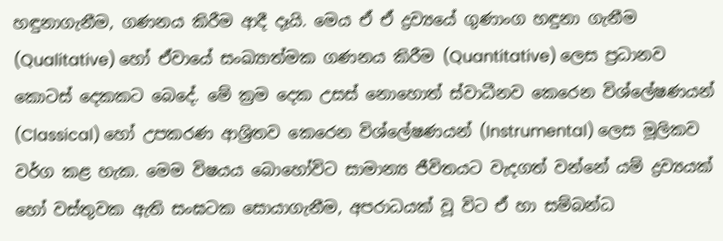හඳුනාගැනීම, ගණනය කිරීම ආදී දෑයි. මෙය ඒ ඒ ද්‍රව්‍යයේ ගුණාංග හඳුනා ගැනීම (Qualitative) හෝ ඒවායේ සංඛ්‍යාත්මක ගණනය කිරීම (Quantitative) ලෙස ප්‍රධානව කොටස් දෙකකට බෙදේ. මේ ක්‍රම දෙක උසස් නොහොත් ස්වාධීනව කෙරෙන විශ්ලේෂණයන් (Classical) හෝ උපකරණ ආශ්‍රිතව කෙරෙන විශ්ලේෂණයන් (Instrumental) ලෙස මූලිකව වර්ග කළ හැක. මෙම විෂයය බොහෝවිට සාමාන්‍ය ජීවිතයට වැදගත් වන්නේ යම් ද්‍රව්‍යයක් හෝ වස්තුවක ඇති සංඝටක සොයාගැනීම, අපරාධයක් වූ විට ඒ හා සම්බන්ධ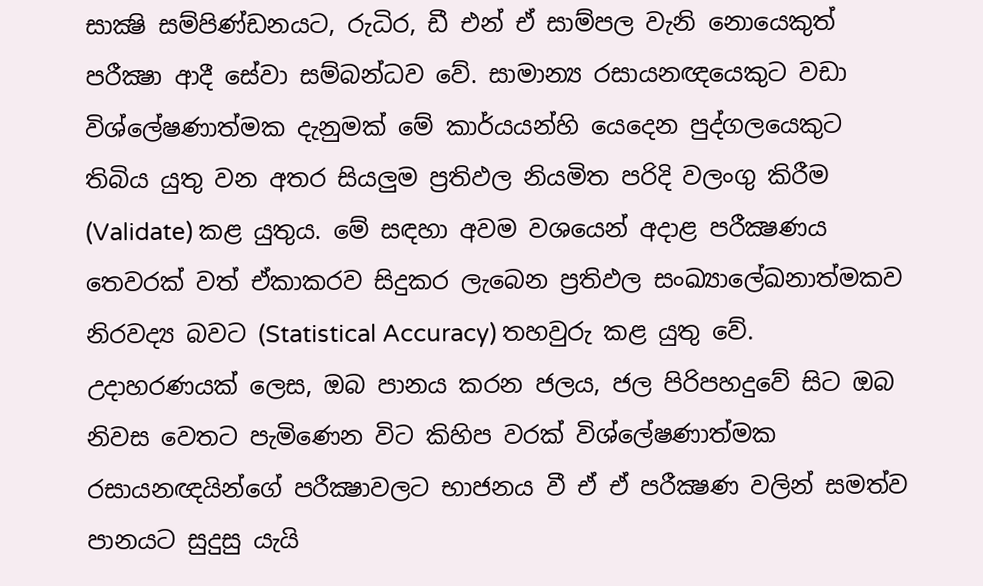සාක්‍ෂි සම්පිණ්ඩනයට, රුධිර, ඩී එන් ඒ සාම්පල වැනි නොයෙකුත් පරීක්‍ෂා ආදී සේවා සම්බන්ධව වේ. සාමාන්‍ය රසායනඥයෙකුට වඩා විශ්ලේෂණාත්මක දැනුමක් මේ කාර්යයන්හි යෙදෙන පුද්ගලයෙකුට තිබිය යුතු වන අතර සියලුම ප්‍රතිඵල නියමිත පරිදි වලංගු කිරීම (Validate) කළ යුතුය. මේ සඳහා අවම වශයෙන් අදාළ පරීක්‍ෂණය තෙවරක් වත් ඒකාකරව සිදුකර ලැබෙන ප්‍රතිඵල සංඛ්‍යාලේඛනාත්මකව නිරවද්‍ය බවට (Statistical Accuracy) තහවුරු කළ යුතු වේ. උදාහරණයක් ලෙස, ඔබ පානය කරන ජලය, ජල පිරිපහදුවේ සිට ඔබ නිවස වෙතට පැමිණෙන විට කිහිප වරක් විශ්ලේෂණාත්මක රසායනඥයින්ගේ පරීක්‍ෂාවලට භාජනය වී ඒ ඒ පරීක්‍ෂණ වලින් සමත්ව පානයට සුදුසු යැයි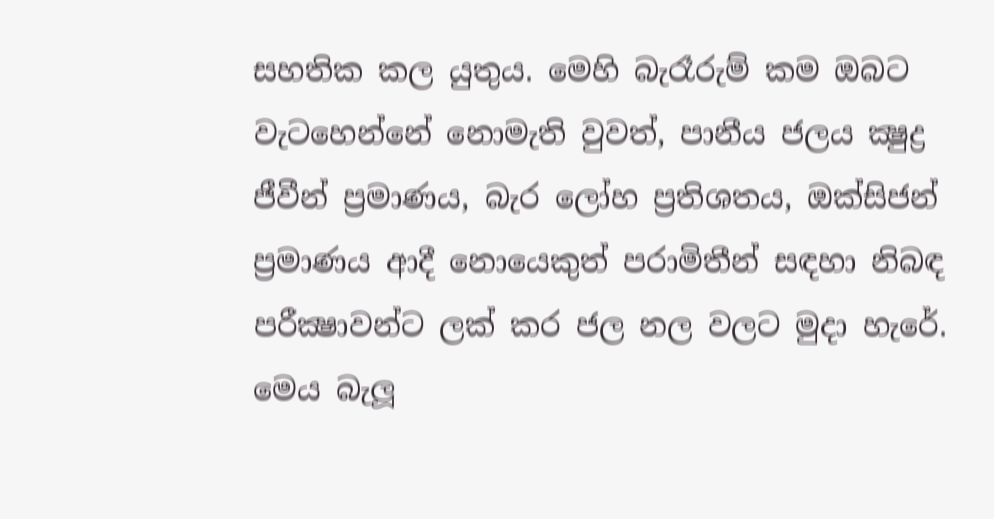සහතික කල යුතුය. මෙහි බැරෑරුම් කම ඔබට වැටහෙන්නේ නොමැති වුවත්, පානීය ජලය ක්‍ෂුද්‍ර ජීවීන් ප්‍රමාණය, බැර ලෝහ ප්‍රතිශතය, ඔක්සිජන් ප්‍රමාණය ආදී නොයෙකුත් පරාමිතීන් සඳහා නිබඳ පරීක්‍ෂාවන්ට ලක් කර ජල නල වලට මුදා හැරේ. මෙය බැලූ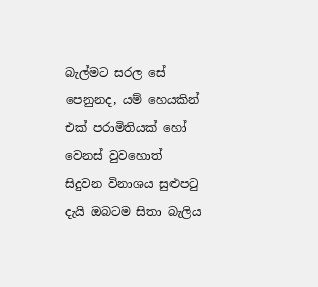බැල්මට සරල සේ පෙනුනද, යම් හෙයකින් එක් පරාමිතියක් හෝ වෙනස් වුවහොත් සිදුවන විනාශය සුළුපටු දැයි ඔබටම සිතා බැලිය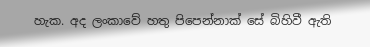හැක. අද ලංකාවේ හතු පිපෙන්නාක් සේ බිහිවී ඇති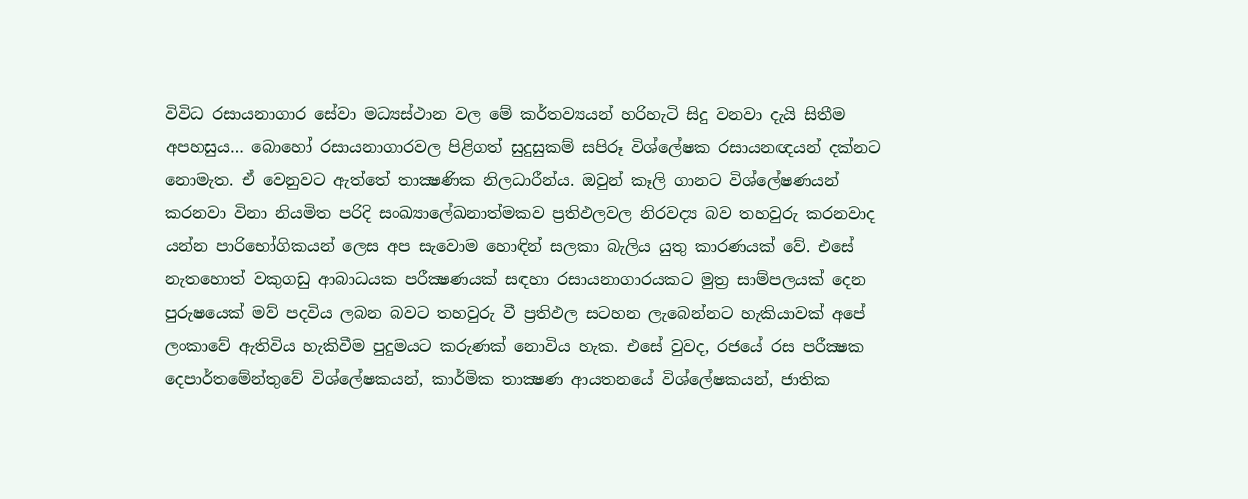විවිධ රසායනාගාර සේවා මධ්‍යස්ථාන වල මේ කර්තව්‍යයන් හරිහැටි සිදු වනවා දැයි සිතීම අපහසුය… බොහෝ රසායනාගාරවල පිළිගත් සුදුසුකම් සපිරූ විශ්ලේෂක රසායනඥයන් දක්නට නොමැත. ඒ වෙනුවට ඇත්තේ තාක්‍ෂණික නිලධාරීන්ය. ඔවුන් කෑලි ගානට විශ්ලේෂණයන් කරනවා විනා නියමිත පරිදි සංඛ්‍යාලේඛනාත්මකව ප්‍රතිඵලවල නිරවද්‍ය බව තහවුරු කරනවාද යන්න පාරිභෝගිකයන් ලෙස අප සැවොම හොඳින් සලකා බැලිය යුතු කාරණයක් වේ. එසේ නැතහොත් වකුගඩු ආබාධයක පරීක්‍ෂණයක් සඳහා රසායනාගාරයකට මුත්‍ර සාම්පලයක් දෙන පුරුෂයෙක් මව් පදවිය ලබන බවට තහවුරු වී ප්‍රතිඵල සටහන ලැබෙන්නට හැකියාවක් අපේ ලංකාවේ ඇතිවිය හැකිවීම පුදුමයට කරුණක් නොවිය හැක. එසේ වුවද, රජයේ රස පරීක්‍ෂක දෙපාර්තමේන්තුවේ විශ්ලේෂකයන්, කාර්මික තාක්‍ෂණ ආයතනයේ විශ්ලේෂකයන්, ජාතික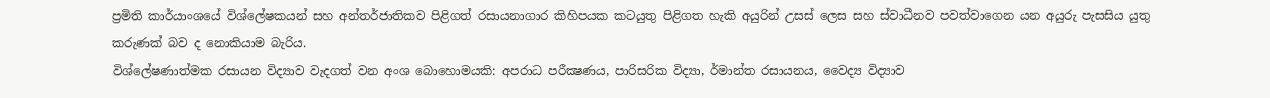ප්‍රමිති කාර්යාංශයේ විශ්ලේෂකයන් සහ අන්තර්ජාතිකව පිළිගත් රසායනාගාර කිහිපයක කටයුතු පිළිගත හැකි අයුරින් උසස් ලෙස සහ ස්වාධීනව පවත්වාගෙන යන අයුරු පැසසිය යුතු කරුණක් බව ද නොකියාම බැරිය.
විශ්ලේෂණාත්මක රසායන විද්‍යාව වැදගත් වන අංශ බොහොමයකි: අපරාධ පරීක්‍ෂණය, පාරිසරික විද්‍යා, ර්මාන්ත රසායනය, වෛද්‍ය විද්‍යාව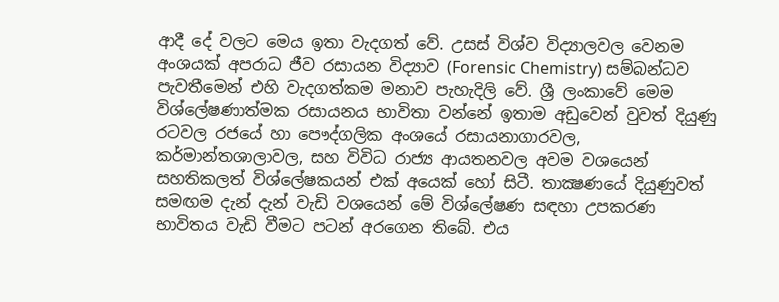ආදී දේ වලට මෙය ඉතා වැදගත් වේ. උසස් විශ්ව විද්‍යාලවල වෙනම අංශයක් අපරාධ ජීව රසායන විද්‍යාව (Forensic Chemistry) සම්බන්ධව පැවතීමෙන් එහි වැදගත්කම මනාව පැහැදිලි වේ. ශ්‍රී ලංකාවේ මෙම විශ්ලේෂණාත්මක රසායනය භාවිතා වන්නේ ඉතාම අඩුවෙන් වුවත් දියුණු රටවල රජයේ හා පෞද්ගලික අංශයේ රසායනාගාරවල, කර්මාන්තශාලාවල, සහ විවිධ රාජ්‍ය ආයතනවල අවම වශයෙන් සහතිකලත් විශ්ලේෂකයන් එක් අයෙක් හෝ සිටී. තාක්‍ෂණයේ දියුණුවත් සමඟම දැන් දැන් වැඩි වශයෙන් මේ විශ්ලේෂණ සඳහා උපකරණ භාවිතය වැඩි වීමට පටන් අරගෙන තිබේ. එය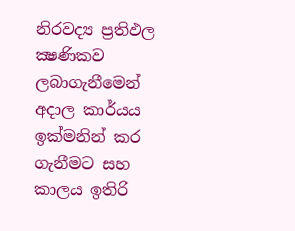නිරවද්‍ය ප්‍රතිඵල ක්‍ෂණිකව ලබාගැනීමෙන් අදාල කාර්යය ඉක්මනින් කර ගැනීමට සහ කාලය ඉතිරි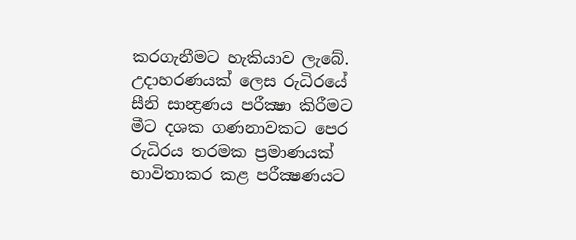කරගැනීමට හැකියාව ලැබේ. උදාහරණයක් ලෙස රුධිරයේ සීනි සාන්‍ද්‍රණය පරීක්‍ෂා කිරීමට මීට දශක ගණනාවකට පෙර රුධිරය තරමක ප්‍රමාණයක් භාවිතාකර කළ පරීක්‍ෂණයට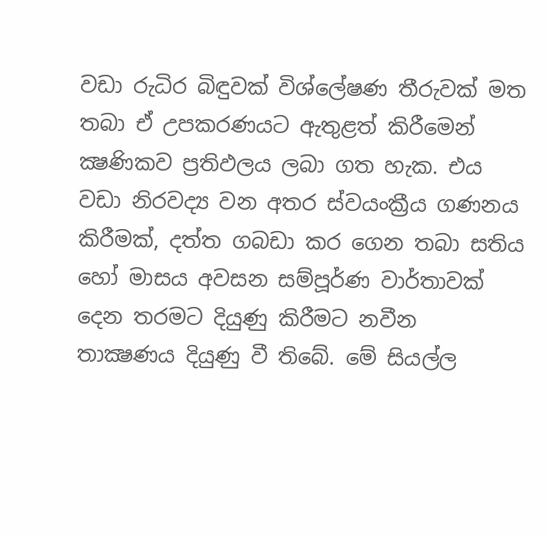වඩා රුධිර බිඳුවක් විශ්ලේෂණ තීරුවක් මත තබා ඒ උපකරණයට ඇතුළත් කිරීමෙන් ක්‍ෂණිකව ප්‍රතිඵලය ලබා ගත හැක. එය වඩා නිරවද්‍ය වන අතර ස්වයංක්‍රීය ගණනය කිරීමක්, දත්ත ගබඩා කර ගෙන තබා සතිය හෝ මාසය අවසන සම්පූර්ණ වාර්තාවක් දෙන තරමට දියුණු කිරීමට නවීන තාක්‍ෂණය දියුණු වී තිබේ. මේ සියල්ල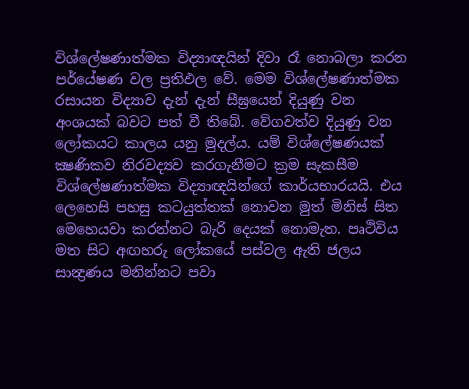විශ්ලේෂණාත්මක විද්‍යාඥයින් දිවා රෑ නොබලා කරන පර්යේෂණ වල ප්‍රතිඵල වේ. මෙම විශ්ලේෂණාත්මක රසායන විද්‍යාව දැන් දැන් සීඝ්‍රයෙන් දියුණු වන අංශයක් බවට පත් වී තිබේ. වේගවත්ව දියුණු වන ලෝකයට කාලය යනු මුදල්ය. යම් විශ්ලේෂණයක් ක්‍ෂණිකව නිරවද්‍යව කරගැනීමට ක්‍රම සැකසීම විශ්ලේෂණාත්මක විද්‍යාඥයින්ගේ කාර්යභාරයයි. එය ලෙහෙසි පහසු කටයුත්තක් නොවන මුත් මිනිස් සිත මෙහෙයවා කරන්නට බැරි දෙයක් නොමැත. පෘථිවිය මත සිට අඟහරු ලෝකයේ පස්වල ඇති ජලය සාන්‍ද්‍රණය මනින්නට පවා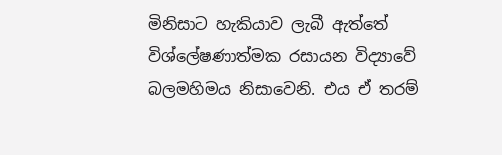මිනිසාට හැකියාව ලැබී ඇත්තේ විශ්ලේෂණාත්මක රසායන විද්‍යාවේ බලමහිමය නිසාවෙනි. එය ඒ තරම්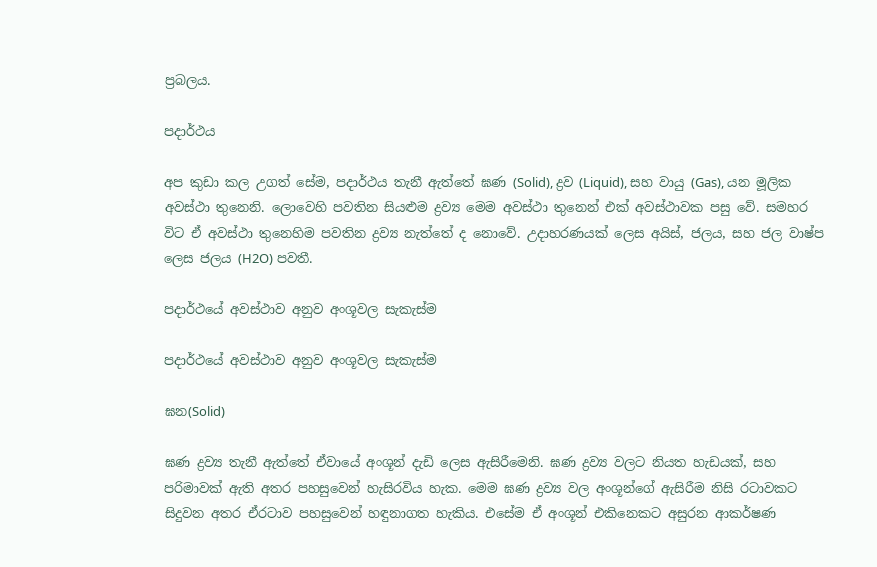ප්‍රබලය.

පදාර්ථය

අප කුඩා කල උගත් සේම, පදාර්ථය තැනී ඇත්තේ ඝණ (Solid), ද්‍රව (Liquid), සහ වායු (Gas), යන මූලික අවස්ථා තුනෙනි. ලොවෙහි පවතින සියළුම ද්‍රව්‍ය මෙම අවස්ථා තුනෙන් එක් අවස්ථාවක පසු වේ. සමහර විට ඒ අවස්ථා තුනෙහිම පවතින ද්‍රව්‍ය නැත්තේ ද නොවේ. උදාහරණයක් ලෙස අයිස්, ජලය, සහ ජල වාෂ්ප ලෙස ජලය (H2O) පවතී.

පදාර්ථයේ අවස්ථාව අනුව අංශූවල සැකැස්ම

පදාර්ථයේ අවස්ථාව අනුව අංශූවල සැකැස්ම

ඝන(Solid)

ඝණ ද්‍රව්‍ය තැනී ඇත්තේ ඒවායේ අංශූන් දැඩි ලෙස ඇසිරීමෙනි. ඝණ ද්‍රව්‍ය වලට නියත හැඩයක්, සහ පරිමාවක් ඇති අතර පහසුවෙන් හැසිරවිය හැක. මෙම ඝණ ද්‍රව්‍ය වල අංශූන්ගේ ඇසිරීම නිසි රටාවකට සිදුවන අතර ඒරටාව පහසුවෙන් හඳුනාගත හැකිය. එසේම ඒ අංශූන් එකිනෙකට අසුරන ආකර්ෂණ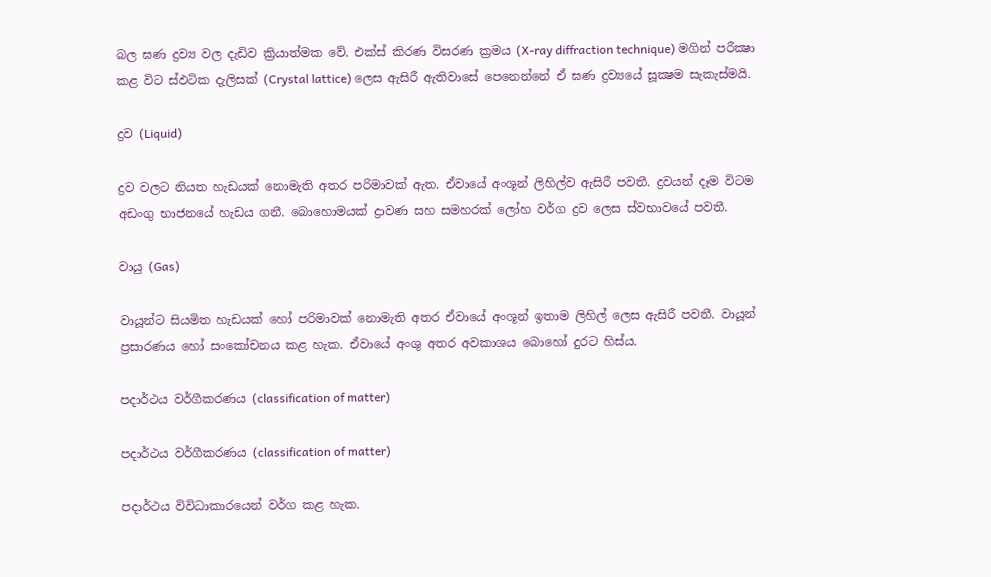බල ඝණ ද්‍රව්‍ය වල දැඩිව ක්‍රියාත්මක වේ. එක්ස් කිරණ විසරණ ක්‍රමය (X-ray diffraction technique) මගින් පරීක්‍ෂා කළ විට ස්ඵටික දැලිසක් (Crystal lattice) ලෙස ඇසිරී ඇතිවාසේ පෙනෙන්නේ ඒ ඝණ ද්‍රව්‍යයේ සූක්‍ෂම සැකැස්මයි.

ද්‍රව (Liquid)

ද්‍රව වලට නියත හැඩයක් නොමැති අතර පරිමාවක් ඇත. ඒවායේ අංශූන් ලිහිල්ව ඇසිරී පවතී. ද්‍රවයන් දෑම විටම අඩංගු භාජනයේ හැඩය ගනී. බොහොමයක් ද්‍රාවණ සහ සමහරක් ලෝහ වර්ග ද්‍රව ලෙස ස්වභාවයේ පවතී.

වායු (Gas)

වායූන්ට සියමිත හැඩයක් හෝ පරිමාවක් නොමැති අතර ඒවායේ අංශූන් ඉතාම ලිහිල් ලෙස ඇසිරී පවතී. වායූන් ප්‍රසාරණය හෝ සංකෝචනය කළ හැක. ඒවායේ අංශු අතර අවකාශය බොහෝ දුරට හිස්ය.

පදාර්ථය වර්ගීකරණය (classification of matter)

පදාර්ථය වර්ගීකරණය (classification of matter)

පදාර්ථය විවිධාකාරයෙන් වර්ග කළ හැක.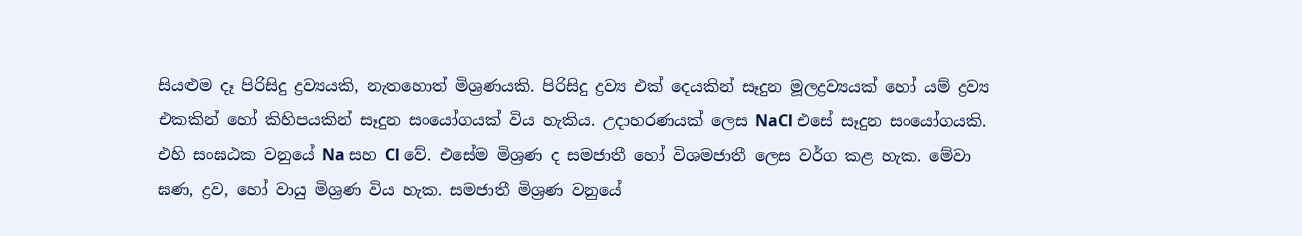සියළුම දෑ පිරිසිදු ද්‍රව්‍යයකි, නැතහොත් මිශ්‍රණයකි. පිරිසිදු ද්‍රව්‍ය එක් දෙයකින් සෑදුන මූලද්‍රව්‍යයක් හෝ යම් ද්‍රව්‍ය එකකින් හෝ කිහිපයකින් සෑදුන සංයෝගයක් විය හැකිය. උදාහරණයක් ලෙස NaCl එසේ සෑදුන සංයෝගයකි. එහි සංඝඨක වනුයේ Na සහ Cl වේ. එසේම මිශ්‍රණ ද සමජාතී හෝ විශමජාතී ලෙස වර්ග කළ හැක. මේවා ඝණ, ද්‍රව, හෝ වායු මිශ්‍රණ විය හැක. සමජාතී මිශ්‍රණ වනුයේ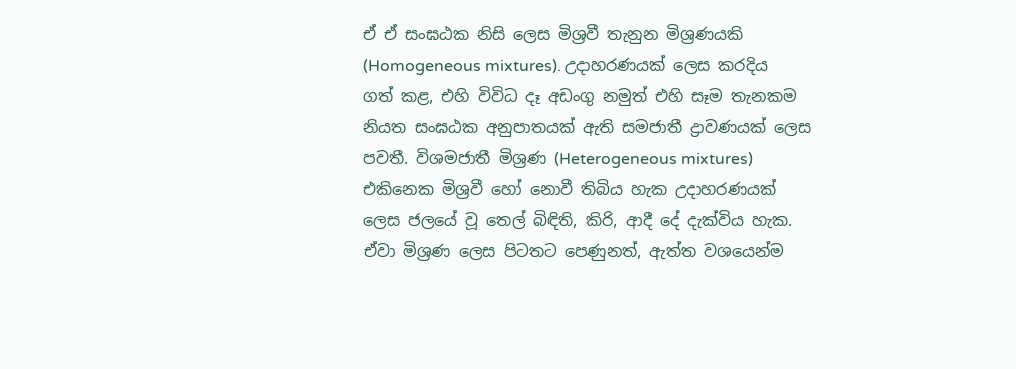ඒ ඒ සංඝඨක නිසි ලෙස මිශ්‍රවී තැනුන මිශ්‍රණයකි (Homogeneous mixtures). උදාහරණයක් ලෙස කරදිය ගත් කළ, එහි විවිධ දෑ අඩංගු නමුත් එහි සෑම තැනකම නියත සංඝඨක අනුපාතයක් ඇති සමජාතී ද්‍රාවණයක් ලෙස පවතී. විශමජාතී මිශ්‍රණ (Heterogeneous mixtures) එකිනෙක මිශ්‍රවී හෝ නොවී තිබිය හැක උදාහරණයක් ලෙස ජලයේ වූ තෙල් බිඳිති, කිරි, ආදී දේ දැක්විය හැක. ඒවා මිශ්‍රණ ලෙස පිටතට පෙණුනත්, ඇත්ත වශයෙන්ම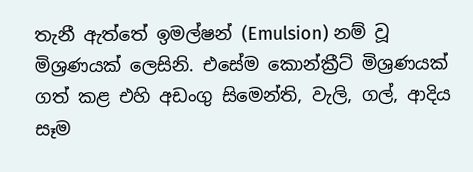තැනී ඇත්තේ ඉමල්ෂන් (Emulsion) නම් වූ මිශ්‍රණයක් ලෙසිනි. එසේම කොන්ක්‍රීට් මිශ්‍රණයක් ගත් කළ එහි අඩංගු සිමෙන්ති, වැලි, ගල්, ආදිය සෑම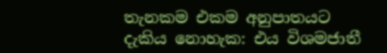තැනකම එකම අනුපාතයට දැකිය නොහැක: එය විශමජාතී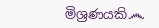මිශ්‍රණයකි෴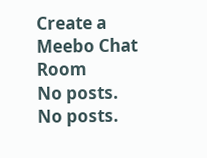Create a Meebo Chat Room
No posts.
No posts.